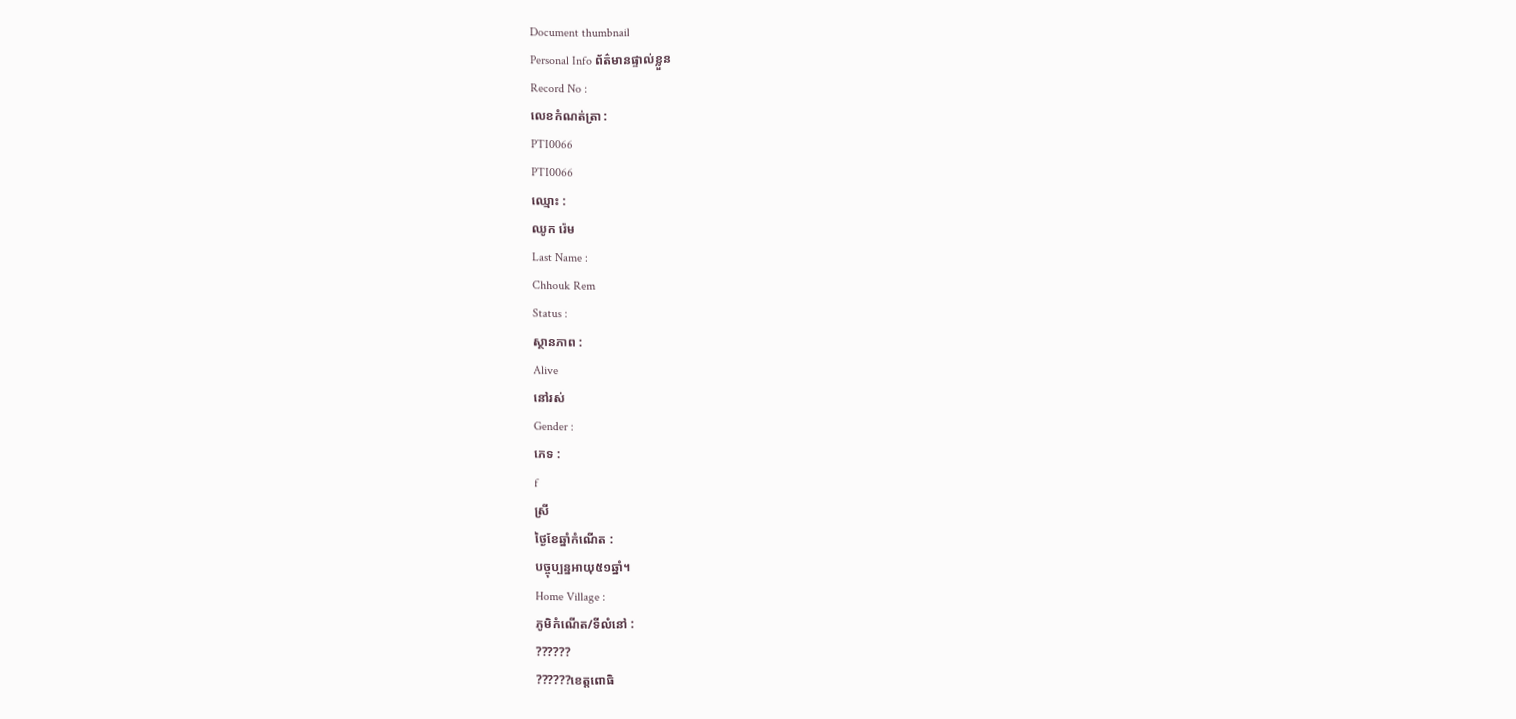Document thumbnail
Personal Info ព័ត៌មានផ្ទាល់ខ្លួន
Record No :
លេខកំណត់ត្រា :
PTI0066
PTI0066
ឈ្មោះ :
ឈូក រ៉េម
Last Name :
Chhouk Rem
Status :
ស្ថានភាព :
Alive
នៅរស់
Gender :
ភេទ :
f
ស្រី
ថ្ងៃខែឆ្នាំកំណើត :
បច្ចុប្បន្នអាយុ៥១ឆ្នាំ។
Home Village :
ភូមិកំណើត/ទីលំនៅ :
??????
??????ខេត្ដពោធិ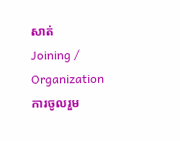សាត់
Joining / Organization ការចូលរួម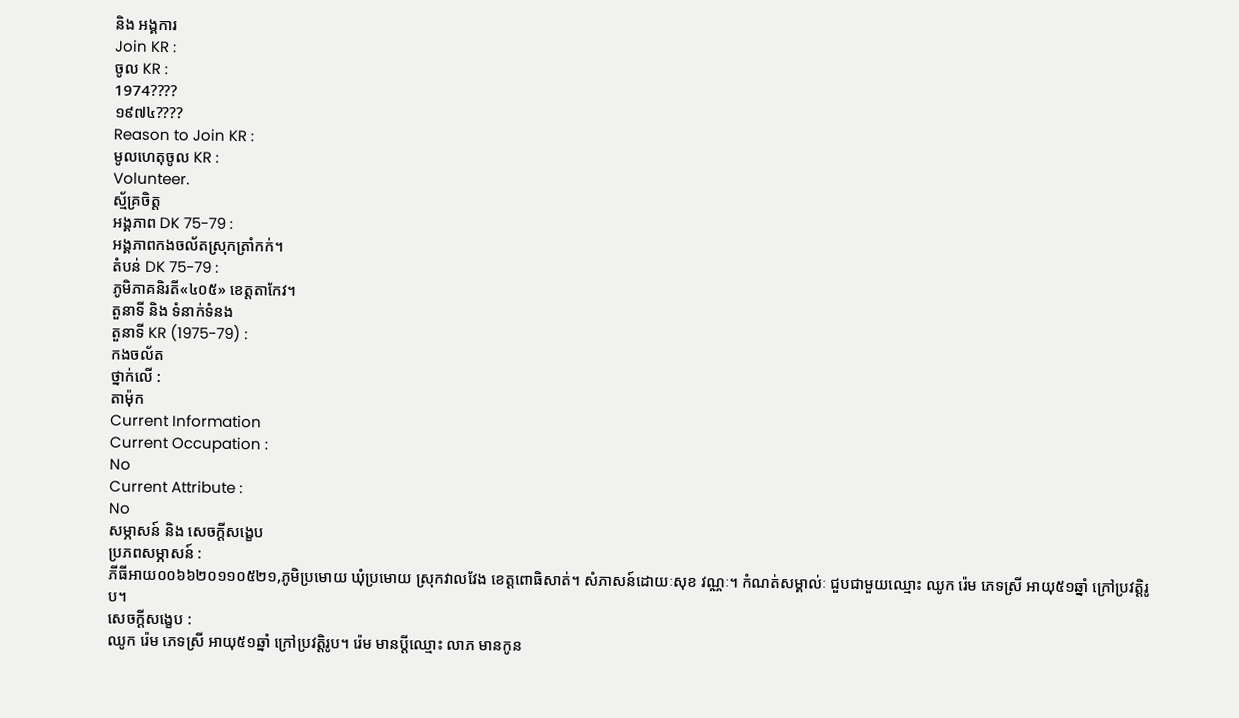និង អង្គការ
Join KR :
ចូល KR :
1974????
១៩៧៤????
Reason to Join KR :
មូលហេតុចូល KR :
Volunteer.
ស្ម័គ្រចិត្ដ
អង្គភាព DK 75-79 :
អង្គភាពកងចល័តស្រុកត្រាំកក់។
តំបន់ DK 75-79 :
ភូមិភាគនិរតី«៤០៥» ខេត្ដតាកែវ។
តួនាទី និង ទំនាក់ទំនង
តួនាទី KR (1975-79) :
កងចល័ត
ថ្នាក់លើ :
តាម៉ុក
Current Information
Current Occupation :
No
Current Attribute :
No
សម្ភាសន៍ និង សេចក្ដីសង្ខេប
ប្រភពសម្ភាសន៍ :
ភីធីអាយ០០៦៦២០១១០៥២១,ភូមិប្រមោយ ឃុំប្រមោយ ស្រុកវាលវែង ខេត្តពោធិសាត់។ សំភាសន៍ដោយៈសុខ វណ្ណៈ។ កំណត់សម្គាល់ៈ ជួបជាមួយឈ្មោះ ឈូក រ៉េម ភេទស្រី អាយុ៥១ឆ្នាំ ក្រៅប្រវត្តិរូប។
សេចក្ដីសង្ខេប :
ឈូក រ៉េម ភេទស្រី អាយុ៥១ឆ្នាំ ក្រៅប្រវត្ដិរូប។ រ៉េម មានប្ដីឈ្មោះ លាភ មានកូន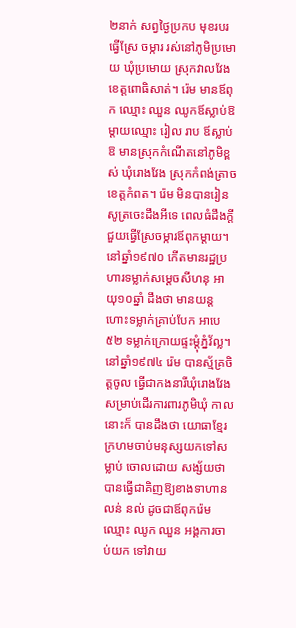២នាក់ សព្វថៃ្ងប្រកប មុខរបរធ្វើស្រែ ចម្ការ រស់នៅភូមិប្រមោយ ឃុំប្រមោយ ស្រុកវាលវែង ខេត្ដពោធិសាត់។ រ៉េម មានឪពុក ឈ្មោះ ឈួន ឈូកឪស្លាប់ឱ ម្ដាយឈ្មោះ រៀល រាប ឪស្លាប់ឱ មានស្រុកកំណើតនៅភូមិខ្ពស់ ឃុំរោងវែង ស្រុកកំពង់ត្រាច ខេត្ដកំពត។ រ៉េម មិនបានរៀន សូត្រចេះដឹងអីទេ ពេលធំដឹងក្ដីជួយធ្វើស្រែចម្ការឪពុកម្ដាយ។ នៅឆ្នាំ១៩៧០ កើតមានរដ្ឋប្រហារទម្លាក់សមេ្ដចសីហនុ អាយុ១០ឆ្នាំ ដឹងថា មានយន្ដហោះទម្លាក់គ្រាប់បែក អាបេ៥២ ទម្លាក់ក្រោយផ្ទះម្ដុំភ្នំវ័ល្ល។ នៅឆ្នាំ១៩៧៤ រ៉េម បានស្ម័គ្រចិត្ដចូល ធ្វើជាកងនារីឃុំរោងវែង សម្រាប់ដើរការពារភូមិឃុំ កាលនោះក៏ បានដឹងថា យោធាខែ្មរក្រហមចាប់មនុស្សយកទៅសម្លាប់ ចោលដោយ សង្ស័យថា បានធ្វើជាគិញឱ្យខាងទាហានលន់ នល់ ដូចជាឪពុករ៉េម ឈ្មោះ ឈូក ឈួន អង្គការចាប់យក ទៅវាយ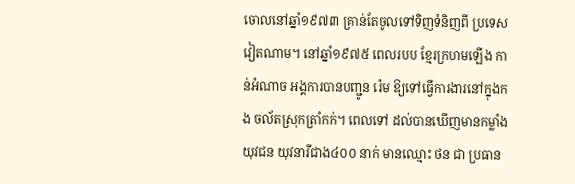ចោលនៅឆ្នាំ១៩៧៣ គ្រាន់តែចូលទៅទិញទំនិញពី ប្រទេសវៀតណាម។ នៅឆ្នាំ១៩៧៥ ពេលរបប ខែ្មរក្រហមឡើង កាន់អំណាច អង្គការបានបញ្ជូន រ៉េម ឱ្យទៅធ្វើការងារនៅក្នុងកង ចល័តស្រុកត្រាំកក់។ ពេលទៅ ដល់បានឃើញមានកម្លាំងយុវជន យុវនារីជាង៤០០ នាក់ មានឈ្មោះ ថន ជា ប្រធាន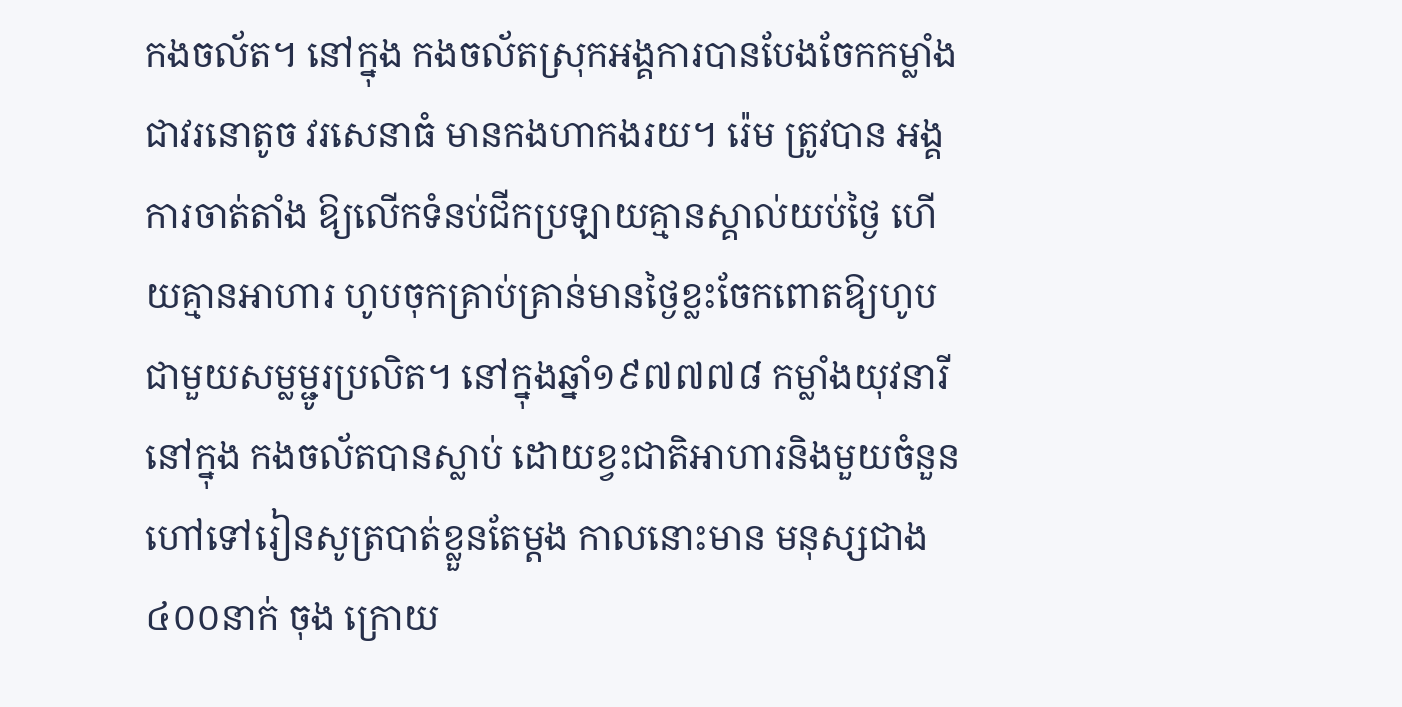កងចល័ត។ នៅក្នុង កងចល័តស្រុកអង្គការបានបែងចែកកម្លាំងជាវរនោតូច វរសេនាធំ មានកងហាកងរយ។ រ៉េម ត្រូវបាន អង្គការចាត់តាំង ឱ្យលើកទំនប់ជីកប្រឡាយគ្មានស្គាល់យប់ថៃ្ង ហើយគ្មានអាហារ ហូបចុកគ្រាប់គ្រាន់មានថៃ្ងខ្លះចែកពោតឱ្យហូបជាមួយសម្លម្ជូរប្រលិត។ នៅក្នុងឆ្នាំ១៩៧៧៧៨ កម្លាំងយុវនារីនៅក្នុង កងចល័តបានស្លាប់ ដោយខ្វះជាតិអាហារនិងមួយចំនួន ហៅទៅរៀនសូត្របាត់ខ្លួនតែម្ដង កាលនោះមាន មនុស្សជាង៤០០នាក់ ចុង ក្រោយ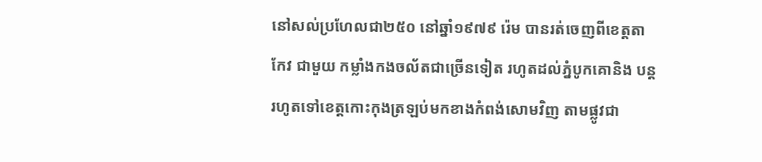នៅសល់ប្រហែលជា២៥០ នៅឆ្នាំ១៩៧៩ រ៉េម បានរត់ចេញពីខេត្ដតាកែវ ជាមួយ កម្លាំងកងចល័តជាច្រើនទៀត រហូតដល់ភ្នំបូកគោនិង បន្ដរហូតទៅខេត្ដកោះកុងត្រឡប់មកខាងកំពង់សោមវិញ តាមផ្លូវជា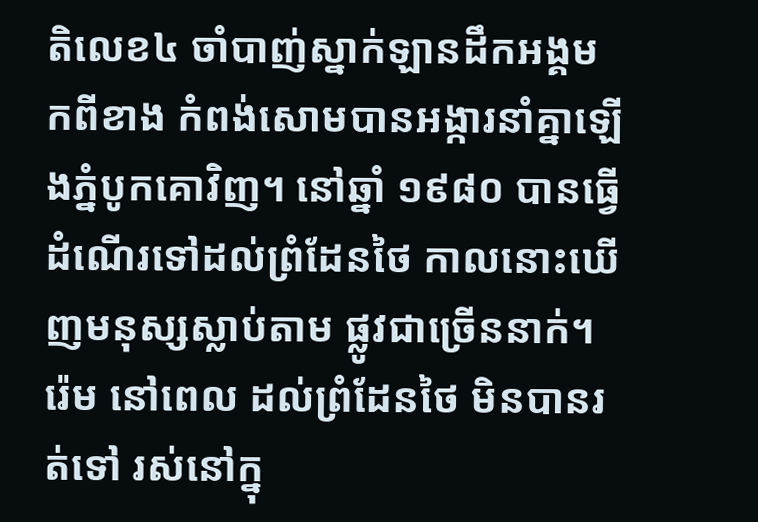តិលេខ៤ ចាំបាញ់ស្នាក់ឡានដឹកអង្គមកពីខាង កំពង់សោមបានអង្ការនាំគ្នាឡើងភ្នំបូកគោវិញ។ នៅឆ្នាំ ១៩៨០ បានធ្វើដំណើរទៅដល់ព្រំដែនថៃ កាលនោះឃើញមនុស្សស្លាប់តាម ផ្លូវជាច្រើននាក់។ រ៉េម នៅពេល ដល់ព្រំដែនថៃ មិនបានរត់ទៅ រស់នៅក្នុ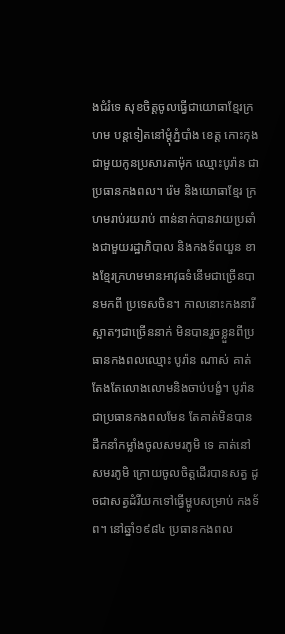ងជំរំទេ សុខចិត្ដចូលធ្វើជាយោធាខែ្មរក្រហម បន្ដទៀតនៅម្ដុំភ្នំបាំង ខេត្ដ កោះកុងជាមួយកូនប្រសារតាម៉ុក ឈ្មោះបូរ៉ាន ជាប្រធានកងពល។ រ៉េម និងយោធាខែ្មរ ក្រហមរាប់រយរាប់ ពាន់នាក់បានវាយប្រឆាំងជាមួយរដ្ឋាភិបាល និងកងទ័ពយួន ខាងខែ្មរក្រហមមានអាវុធទំនើមជាច្រើនបានមកពី ប្រទេសចិន។ កាលនោះកងនារីស្អាតៗជាច្រើននាក់ មិនបានរួចខ្លួនពីប្រធានកងពលឈ្មោះ បូរ៉ាន ណាស់ គាត់តែងតែលោងលោមនិងចាប់បង្ខំ។ បូរ៉ាន ជាប្រធានកងពលមែន តែគាត់មិនបានដឹកនាំកម្លាំងចូលសមរភូមិ ទេ គាត់នៅសមរភូមិ ក្រោយចូលចិត្ដដើរបានសត្វ ដូចជាសត្វដំរីយកទៅធ្វើម្ហូបសម្រាប់ កងទ័ព។ នៅឆ្នាំ១៩៨៤ ប្រធានកងពល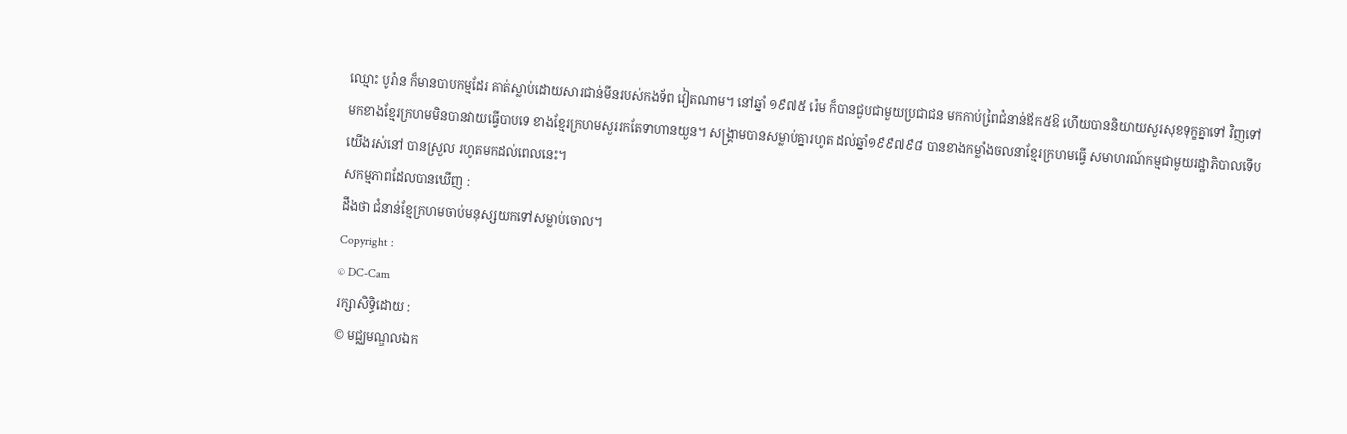ឈ្មោះ បូរ៉ាន ក៏មានបាបកម្មដែរ គាត់ស្លាប់ដោយសារជាន់មីនរបស់កងទ័ព វៀតណាម។ នៅឆ្នាំ ១៩៧៥ រ៉េម ក៏បានជួបជាមួយប្រជាជន មកកាប់ពៃ្រជំនាន់ឪក៥ឱ ហើយបាននិយាយសួរសុខទុក្ខគ្នាទៅ វិញទៅ មកខាងខែ្មរក្រហមមិនបានវាយធ្វើបាបទេ ខាងខែ្មរក្រហមសួររកតែទាហានយួន។ សង្គ្រាមបានសម្លាប់គ្នារហូត ដល់ឆ្នាំ១៩៩៧៩៨ បានខាងកម្លាំងចលនាខែ្មរក្រហមធ្វើ សមាហរណ៍កម្មជាមួយរដ្ឋាភិបាលទើបយើងរស់នៅ បានស្រួល រហូតមកដល់ពេលនេះ។
សកម្មភាពដែលបានឃើញ :
ដឹងថា ជំនាន់ខែ្មក្រហមចាប់មនុស្សយកទៅសម្លាប់ចោល។
Copyright :
© DC-Cam
រក្សាសិទ្ធិដោយ :
© មជ្ឈមណ្ឌលឯក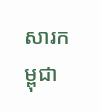សារកម្ពុជា